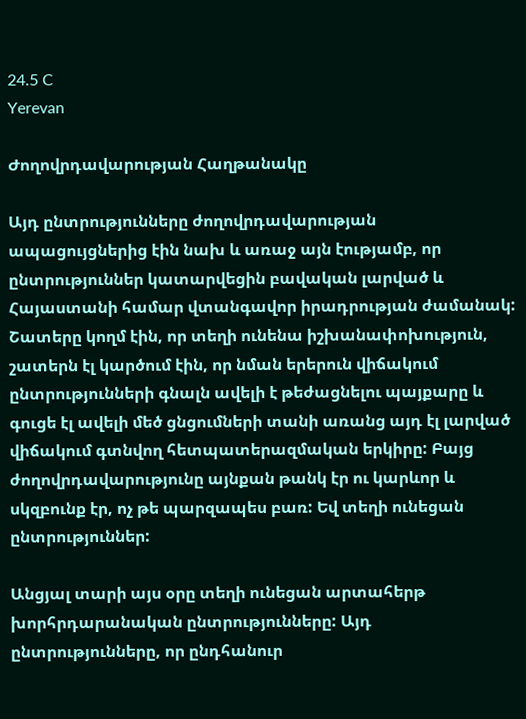24.5 C
Yerevan

Ժողովրդավարության Հաղթանակը

Այդ ընտրությունները ժողովրդավարության ապացույցներից էին նախ և առաջ այն էությամբ, որ ընտրություններ կատարվեցին բավական լարված և Հայաստանի համար վտանգավոր իրադրության ժամանակ: Շատերը կողմ էին, որ տեղի ունենա իշխանափոխություն, շատերն էլ կարծում էին, որ նման երերուն վիճակում ընտրությունների գնալն ավելի է թեժացնելու պայքարը և գուցե էլ ավելի մեծ ցնցումների տանի առանց այդ էլ լարված վիճակում գտնվող հետպատերազմական երկիրը: Բայց ժողովրդավարությունը այնքան թանկ էր ու կարևոր և սկզբունք էր, ոչ թե պարզապես բառ: Եվ տեղի ունեցան ընտրություններ:

Անցյալ տարի այս օրը տեղի ունեցան արտահերթ խորհրդարանական ընտրությունները: Այդ ընտրությունները, որ ընդհանուր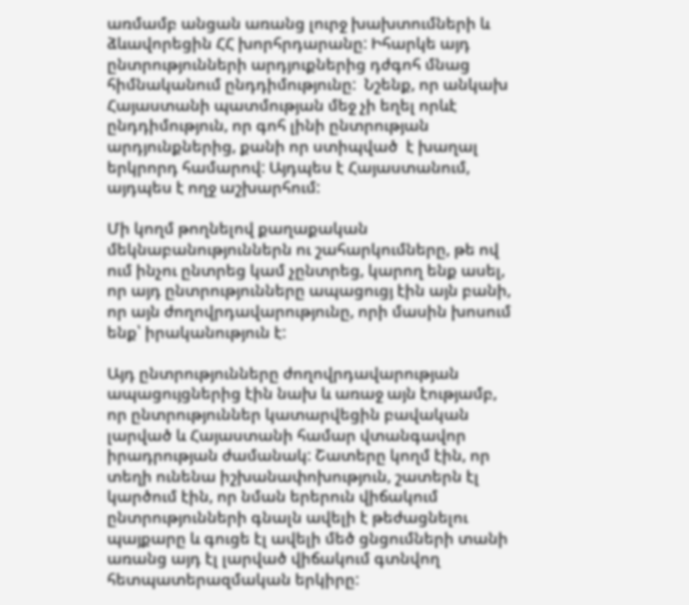առմամբ անցան առանց լուրջ խախտումների և ձևավորեցին ՀՀ խորհրդարանը: Իհարկե այդ ընտրությունների արդյուքներից դժգոհ մնաց հիմնականում ընդդիմությունը:  Նշենք, որ անկախ Հայաստանի պատմության մեջ չի եղել որևէ ընդդիմություն, որ գոհ լինի ընտրության արդյունքներից, քանի որ ստիպված  է խաղալ երկրորդ համարով: Այդպես է Հայաստանում, այդպես է ողջ աշխարհում:

Մի կողմ թողնելով քաղաքական մեկնաբանություններն ու շահարկումները, թե ով ում ինչու ընտրեց կամ չընտրեց, կարող ենք ասել, որ այդ ընտրությունները ապացուցյ էին այն բանի, որ այն ժողովրդավարությունը, որի մասին խոսում ենք՝ իրականություն է:

Այդ ընտրությունները ժողովրդավարության ապացույցներից էին նախ և առաջ այն էությամբ, որ ընտրություններ կատարվեցին բավական լարված և Հայաստանի համար վտանգավոր իրադրության ժամանակ: Շատերը կողմ էին, որ տեղի ունենա իշխանափոխություն, շատերն էլ կարծում էին, որ նման երերուն վիճակում ընտրությունների գնալն ավելի է թեժացնելու պայքարը և գուցե էլ ավելի մեծ ցնցումների տանի առանց այդ էլ լարված վիճակում գտնվող հետպատերազմական երկիրը: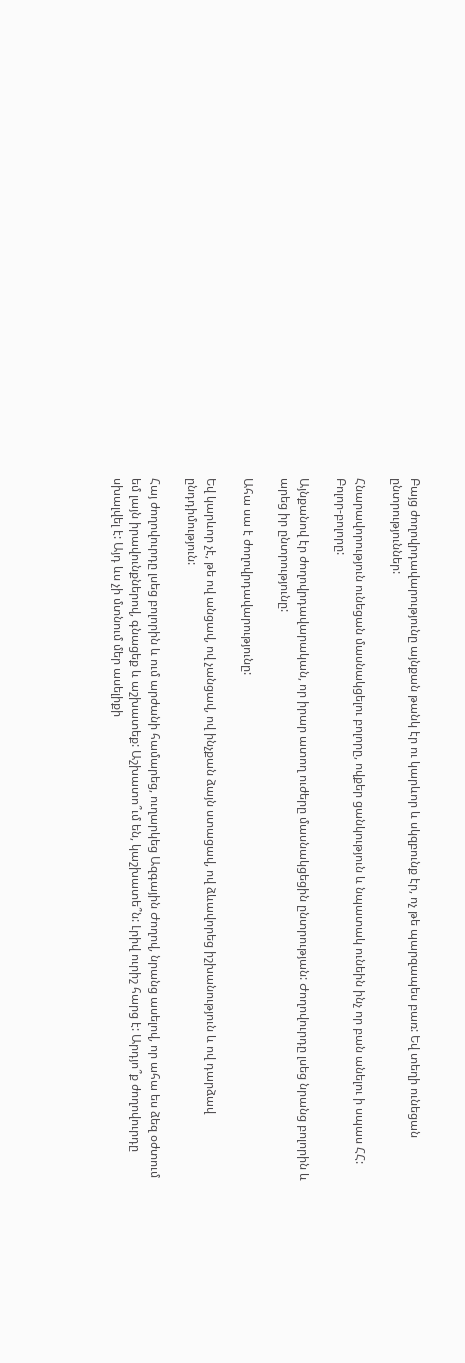Բայց ժողովրդավարությունը այնքան թանկ էր ու կարևոր և սկզբունք էր, ոչ թե պարզապես բառ: Եվ տեղի ունեցան ընտրություններ:

Հնարավորություն ունեցան մասնակցելու բոլորը, ովքեր ցանկություն և նպատակ ունեին ինչ որ բան անելու ի սպաս ՀՀ: Բոլոր-բոլորը:

Այնքանով էր ժողովրդավարական, որ իրար ատող ուժերը մասնակցեցին ընտրության: Ժողովուրդը լսեց նրանց բոլորին և արեց իր ընտրությունը:

Ահա սա է ժողովրդավարությունը:

Եվ կարևոր չէ, թե ով անցավ, ով չանցավ, ով ինչքան ձայն ստացավ, ով ձևավորեց իշխանություն և ով դարձավ ընդդիմություն:

Հայ ժողովուրդը լսեց բոլորին և ում արժանի համարեց, ուղարկեց Ազգային Ժողով, նրանց ասելով, որ ահա ես ձեզ օժտում եմ լայն իրավունքներով, գնացեք և աշխատեք: Աշխատո՞ւմ են, կաշխատե՞ն: Լրիվ ուրիշ հարց է: Արդյո՞ք ժողովուրդը սխալվել է: Այդ ևս չի մտնում մեր ասելիքի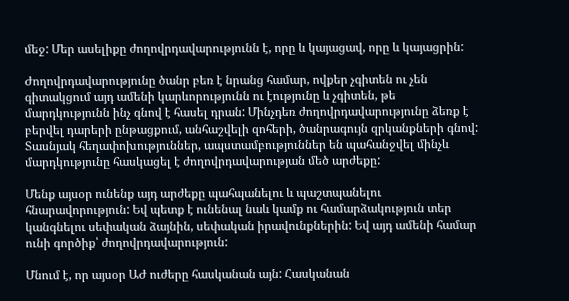մեջ: Մեր ասելիքը ժողովրդավարությունն է, որը և կայացավ, որը և կայացրին:

Ժողովրդավարությունը ծանր բեռ է նրանց համար, ովքեր չգիտեն ու չեն գիտակցում այդ ամենի կարևորությունն ու էությունը և չգիտեն, թե մարդկությունն ինչ գնով է հասել դրան: Մինչդեռ ժողովրդավարությունը ձեռք է բերվել դարերի ընթացքում, անհաշվելի զոհերի, ծանրագույն զրկանքների գնով: Տասնյակ հեղափոխություններ, ապստամբություններ են պահանջվել մինչև մարդկությունը հասկացել է ժողովրդավարության մեծ արժեքը:

Մենք այսօր ունենք այդ արժեքը պահպանելու և պաշտպանելու հնարավորություն: Եվ պետք է ունենալ նաև կամք ու համարձակություն տեր կանգնելու սեփական ձայնին, սեփական իրավունքներին: Եվ այդ ամենի համար ունի գործիք՝ ժողովրդավարություն:

Մնում է, որ այսօր ԱԺ ուժերը հասկանան այն: Հասկանան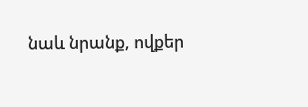նաև նրանք, ովքեր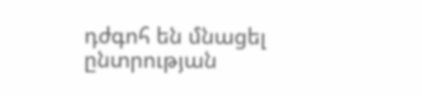դժգոհ են մնացել ընտրության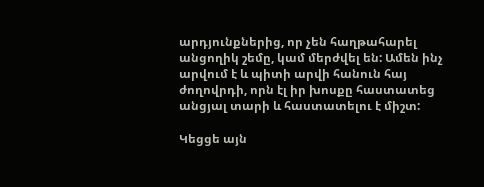արդյունքներից, որ չեն հաղթահարել անցողիկ շեմը, կամ մերժվել են: Ամեն ինչ արվում է և պիտի արվի հանուն հայ ժողովրդի, որն էլ իր խոսքը հաստատեց անցյալ տարի և հաստատելու է միշտ:

Կեցցե այն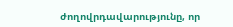ժողովրդավարությունը, որ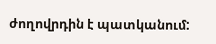ժողովրդին է պատկանում: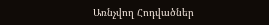Առնչվող Հոդվածներ